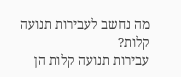מה נחשב לעבירות תנועה קלות?
עבירות תנועה קלות הן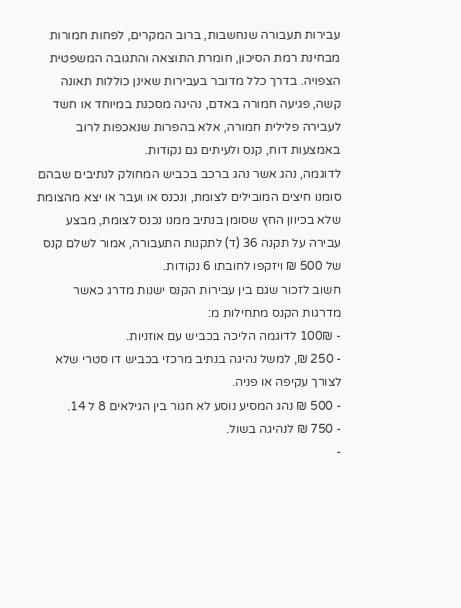עבירות תעבורה שנחשבות, ברוב המקרים, לפחות חמורות מבחינת רמת הסיכון, חומרת התוצאה והתגובה המשפטית הצפויה. בדרך כלל מדובר בעבירות שאינן כוללות תאונה קשה, פגיעה חמורה באדם, נהיגה מסכנת במיוחד או חשד לעבירה פלילית חמורה, אלא בהפרות שנאכפות לרוב באמצעות דוח, קנס ולעיתים גם נקודות.
לדוגמה, נהג אשר נהג ברכב בכביש המחולק לנתיבים שבהם סומנו חיצים המובילים לצומת, ונכנס או ועבר או יצא מהצומת שלא בכיוון החץ שסומן בנתיב ממנו נכנס לצומת, מבצע עבירה על תקנה 36 (ד) לתקנות התעבורה, אמור לשלם קנס של 500 ₪ ויזקפו לחובתו 6 נקודות.
חשוב לזכור שגם בין עבירות הקנס ישנות מדרג כאשר מדרגות הקנס מתחילות מ:
- 100₪ לדוגמה הליכה בכביש עם אוזניות.
- 250 ₪, למשל נהיגה בנתיב מרכזי בכביש דו סטרי שלא לצורך עקיפה או פניה.
- 500 ₪ נהג המסיע נוסע לא חגור בין הגילאים 8 ל 14.
- 750 ₪ לנהיגה בשול.
-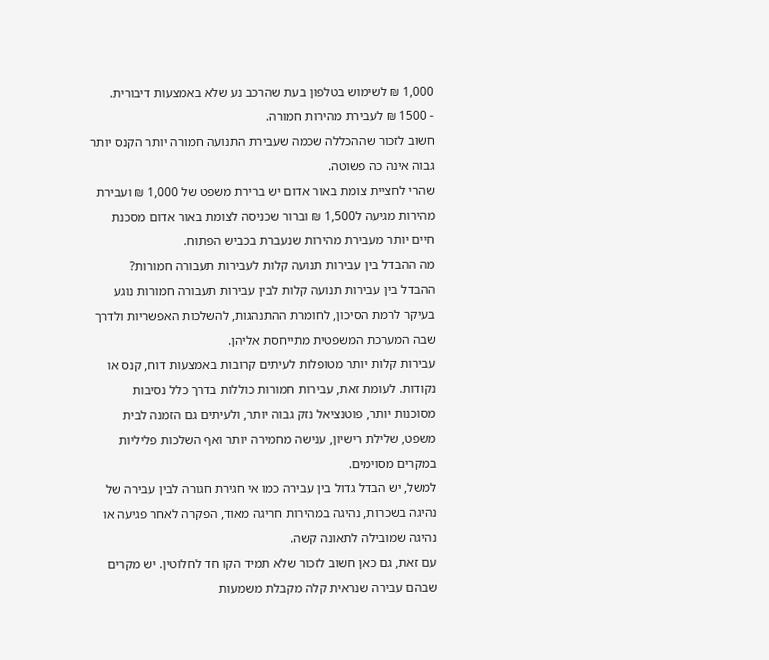1,000 ₪ לשימוש בטלפון בעת שהרכב נע שלא באמצעות דיבורית.
- 1500 ₪ לעבירת מהירות חמורה.
חשוב לזכור שההכללה שכמה שעבירת התנועה חמורה יותר הקנס יותר גבוה אינה כה פשוטה.
שהרי לחציית צומת באור אדום יש ברירת משפט של 1,000 ₪ ועבירת מהירות מגיעה ל1,500 ₪ וברור שכניסה לצומת באור אדום מסכנת חיים יותר מעבירת מהירות שנעברת בכביש הפתוח.
מה ההבדל בין עבירות תנועה קלות לעבירות תעבורה חמורות?
ההבדל בין עבירות תנועה קלות לבין עבירות תעבורה חמורות נוגע בעיקר לרמת הסיכון, לחומרת ההתנהגות, להשלכות האפשריות ולדרך שבה המערכת המשפטית מתייחסת אליהן.
עבירות קלות יותר מטופלות לעיתים קרובות באמצעות דוח, קנס או נקודות. לעומת זאת, עבירות חמורות כוללות בדרך כלל נסיבות מסוכנות יותר, פוטנציאל נזק גבוה יותר, ולעיתים גם הזמנה לבית משפט, שלילת רישיון, ענישה מחמירה יותר ואף השלכות פליליות במקרים מסוימים.
למשל, יש הבדל גדול בין עבירה כמו אי חגירת חגורה לבין עבירה של נהיגה בשכרות, נהיגה במהירות חריגה מאוד, הפקרה לאחר פגיעה או נהיגה שמובילה לתאונה קשה.
עם זאת, גם כאן חשוב לזכור שלא תמיד הקו חד לחלוטין. יש מקרים שבהם עבירה שנראית קלה מקבלת משמעות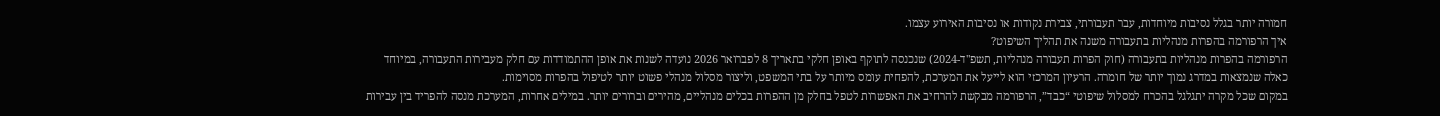חמורה יותר בגלל נסיבות מיוחדות, עבר תעבורתי, צבירת נקודות או נסיבות האירוע עצמו.
איך הרפורמה בהפרות מנהליות בתעבורה משנה את תהליך השיפוט?
הרפורמה בהפרות מנהליות בתעבורה (חוק הפרות תעבורה מנהליות, תשפ"ד-2024) שנכנסה לתוקף באופן חלקי בתאריך 8 לפברואר 2026 נועדה לשנות את אופן ההתמודדות עם חלק מעבירות התעבורה, במיוחד כאלה שנמצאות במדרג נמוך יותר של חומרה. הרעיון המרכזי הוא לייעל את המערכת, להפחית עומס מיותר על בתי המשפט, וליצור מסלול מנהלי פשוט יותר לטיפול בהפרות מסוימות.
במקום שכל מקרה יתגלגל בהכרח למסלול שיפוטי “כבד”, הרפורמה מבקשת להרחיב את האפשרות לטפל בחלק מן ההפרות בכלים מנהליים, מהירים וברורים יותר. במילים אחרות, המערכת מנסה להפריד בין עבירות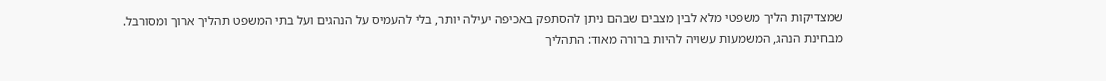שמצדיקות הליך משפטי מלא לבין מצבים שבהם ניתן להסתפק באכיפה יעילה יותר, בלי להעמיס על הנהגים ועל בתי המשפט תהליך ארוך ומסורבל.
מבחינת הנהג, המשמעות עשויה להיות ברורה מאוד: התהליך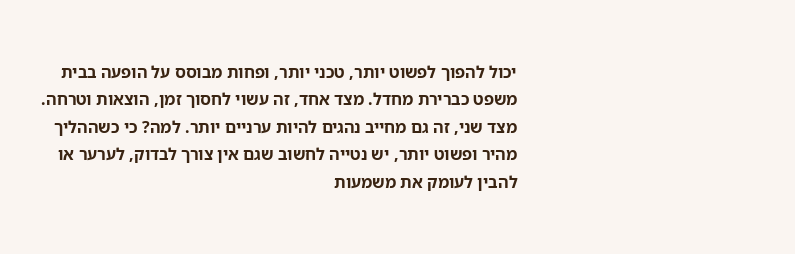יכול להפוך לפשוט יותר, טכני יותר, ופחות מבוסס על הופעה בבית משפט כברירת מחדל. מצד אחד, זה עשוי לחסוך זמן, הוצאות וטרחה. מצד שני, זה גם מחייב נהגים להיות ערניים יותר. למה? כי כשההליך מהיר ופשוט יותר, יש נטייה לחשוב שגם אין צורך לבדוק, לערער או להבין לעומק את משמעות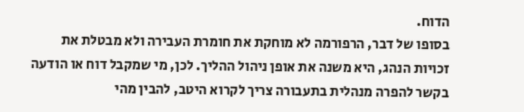הדוח.
בסופו של דבר, הרפורמה לא מוחקת את חומרת העבירה ולא מבטלת את זכויות הנהג, היא משנה את אופן ניהול ההליך. לכן, מי שמקבל דוח או הודעה בקשר להפרה מנהלית בתעבורה צריך לקרוא היטב, להבין מהי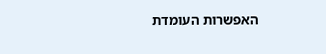האפשרות העומדת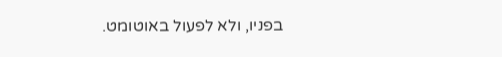בפניו, ולא לפעול באוטומט.